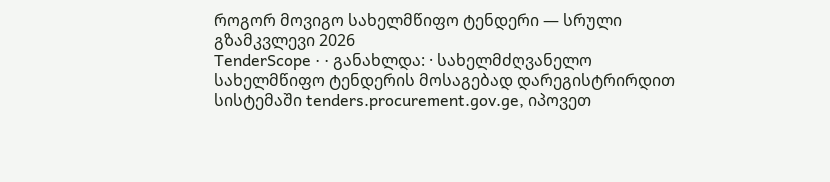როგორ მოვიგო სახელმწიფო ტენდერი — სრული გზამკვლევი 2026
TenderScope · · განახლდა: · სახელმძღვანელო
სახელმწიფო ტენდერის მოსაგებად დარეგისტრირდით სისტემაში tenders.procurement.gov.ge, იპოვეთ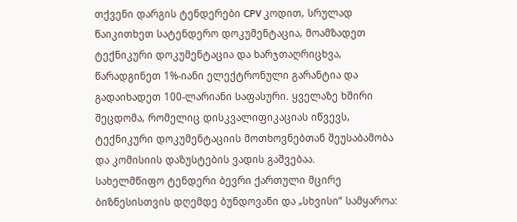თქვენი დარგის ტენდერები CPV კოდით, სრულად წაიკითხეთ სატენდერო დოკუმენტაცია, მოამზადეთ ტექნიკური დოკუმენტაცია და ხარჯთაღრიცხვა, წარადგინეთ 1%-იანი ელექტრონული გარანტია და გადაიხადეთ 100-ლარიანი საფასური. ყველაზე ხშირი შეცდომა, რომელიც დისკვალიფიკაციას იწვევს, ტექნიკური დოკუმენტაციის მოთხოვნებთან შეუსაბამობა და კომისიის დაზუსტების ვადის გაშვებაა.
სახელმწიფო ტენდერი ბევრი ქართული მცირე ბიზნესისთვის დღემდე ბუნდოვანი და „სხვისი“ სამყაროა: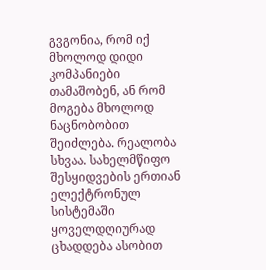გვგონია, რომ იქ მხოლოდ დიდი კომპანიები თამაშობენ, ან რომ მოგება მხოლოდ ნაცნობობით შეიძლება. რეალობა სხვაა. სახელმწიფო შესყიდვების ერთიან ელექტრონულ სისტემაში ყოველდღიურად ცხადდება ასობით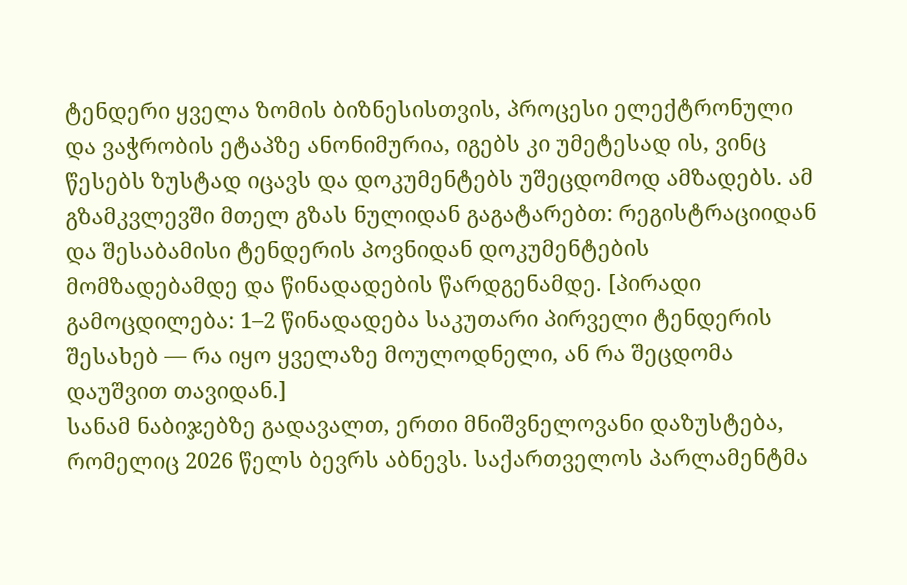ტენდერი ყველა ზომის ბიზნესისთვის, პროცესი ელექტრონული და ვაჭრობის ეტაპზე ანონიმურია, იგებს კი უმეტესად ის, ვინც წესებს ზუსტად იცავს და დოკუმენტებს უშეცდომოდ ამზადებს. ამ გზამკვლევში მთელ გზას ნულიდან გაგატარებთ: რეგისტრაციიდან და შესაბამისი ტენდერის პოვნიდან დოკუმენტების მომზადებამდე და წინადადების წარდგენამდე. [პირადი გამოცდილება: 1–2 წინადადება საკუთარი პირველი ტენდერის შესახებ — რა იყო ყველაზე მოულოდნელი, ან რა შეცდომა დაუშვით თავიდან.]
სანამ ნაბიჯებზე გადავალთ, ერთი მნიშვნელოვანი დაზუსტება, რომელიც 2026 წელს ბევრს აბნევს. საქართველოს პარლამენტმა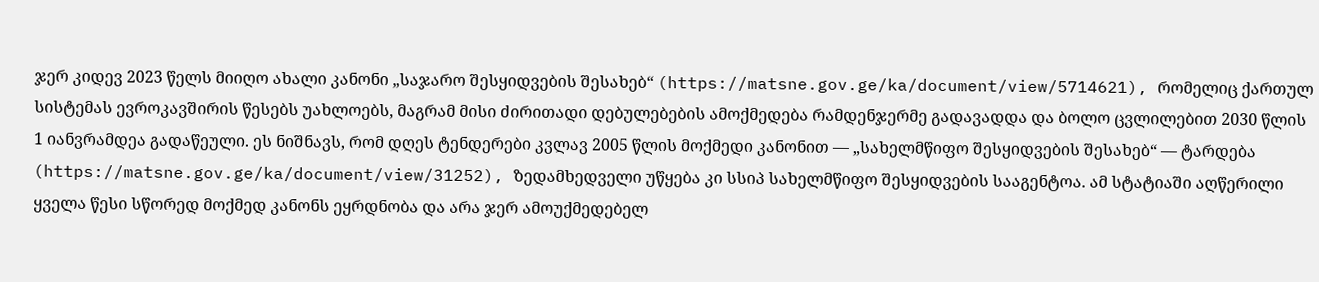ჯერ კიდევ 2023 წელს მიიღო ახალი კანონი „საჯარო შესყიდვების შესახებ“ (https://matsne.gov.ge/ka/document/view/5714621), რომელიც ქართულ სისტემას ევროკავშირის წესებს უახლოებს, მაგრამ მისი ძირითადი დებულებების ამოქმედება რამდენჯერმე გადავადდა და ბოლო ცვლილებით 2030 წლის 1 იანვრამდეა გადაწეული. ეს ნიშნავს, რომ დღეს ტენდერები კვლავ 2005 წლის მოქმედი კანონით — „სახელმწიფო შესყიდვების შესახებ“ — ტარდება (https://matsne.gov.ge/ka/document/view/31252), ზედამხედველი უწყება კი სსიპ სახელმწიფო შესყიდვების სააგენტოა. ამ სტატიაში აღწერილი ყველა წესი სწორედ მოქმედ კანონს ეყრდნობა და არა ჯერ ამოუქმედებელ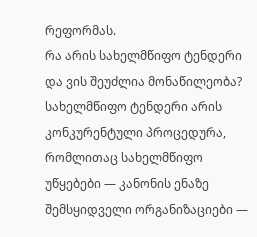რეფორმას.
რა არის სახელმწიფო ტენდერი და ვის შეუძლია მონაწილეობა? სახელმწიფო ტენდერი არის კონკურენტული პროცედურა, რომლითაც სახელმწიფო უწყებები — კანონის ენაზე შემსყიდველი ორგანიზაციები —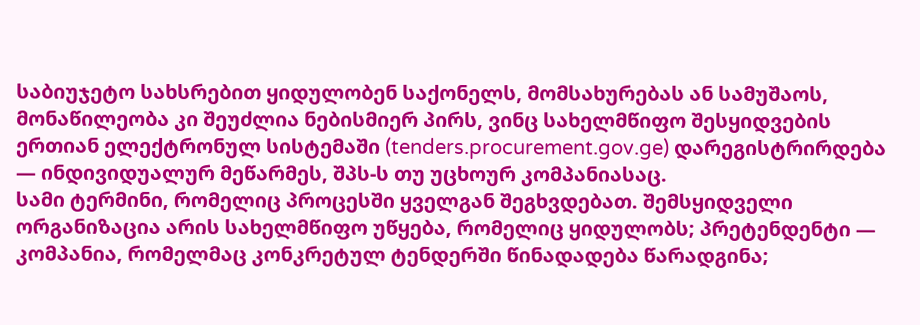საბიუჯეტო სახსრებით ყიდულობენ საქონელს, მომსახურებას ან სამუშაოს, მონაწილეობა კი შეუძლია ნებისმიერ პირს, ვინც სახელმწიფო შესყიდვების ერთიან ელექტრონულ სისტემაში (tenders.procurement.gov.ge) დარეგისტრირდება — ინდივიდუალურ მეწარმეს, შპს-ს თუ უცხოურ კომპანიასაც.
სამი ტერმინი, რომელიც პროცესში ყველგან შეგხვდებათ. შემსყიდველი ორგანიზაცია არის სახელმწიფო უწყება, რომელიც ყიდულობს; პრეტენდენტი — კომპანია, რომელმაც კონკრეტულ ტენდერში წინადადება წარადგინა;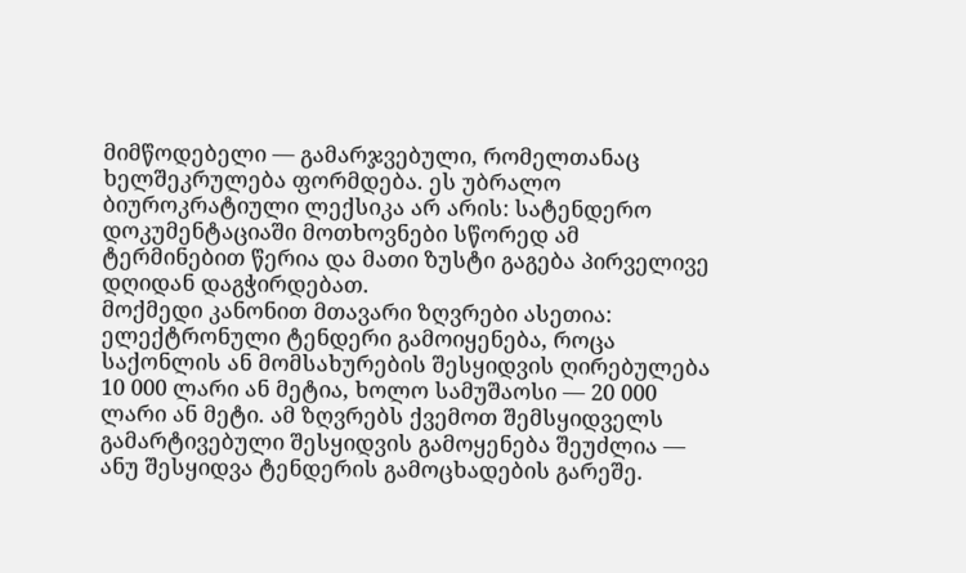მიმწოდებელი — გამარჯვებული, რომელთანაც ხელშეკრულება ფორმდება. ეს უბრალო ბიუროკრატიული ლექსიკა არ არის: სატენდერო დოკუმენტაციაში მოთხოვნები სწორედ ამ ტერმინებით წერია და მათი ზუსტი გაგება პირველივე დღიდან დაგჭირდებათ.
მოქმედი კანონით მთავარი ზღვრები ასეთია: ელექტრონული ტენდერი გამოიყენება, როცა საქონლის ან მომსახურების შესყიდვის ღირებულება 10 000 ლარი ან მეტია, ხოლო სამუშაოსი — 20 000 ლარი ან მეტი. ამ ზღვრებს ქვემოთ შემსყიდველს გამარტივებული შესყიდვის გამოყენება შეუძლია — ანუ შესყიდვა ტენდერის გამოცხადების გარეშე.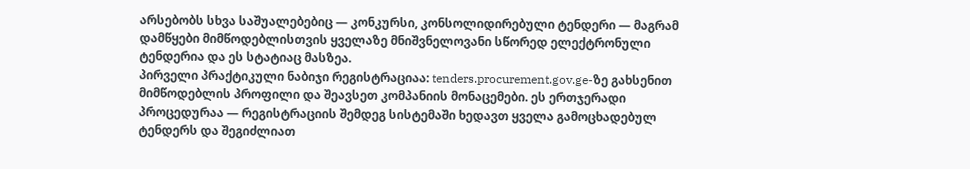არსებობს სხვა საშუალებებიც — კონკურსი, კონსოლიდირებული ტენდერი — მაგრამ დამწყები მიმწოდებლისთვის ყველაზე მნიშვნელოვანი სწორედ ელექტრონული ტენდერია და ეს სტატიაც მასზეა.
პირველი პრაქტიკული ნაბიჯი რეგისტრაციაა: tenders.procurement.gov.ge-ზე გახსენით მიმწოდებლის პროფილი და შეავსეთ კომპანიის მონაცემები. ეს ერთჯერადი პროცედურაა — რეგისტრაციის შემდეგ სისტემაში ხედავთ ყველა გამოცხადებულ ტენდერს და შეგიძლიათ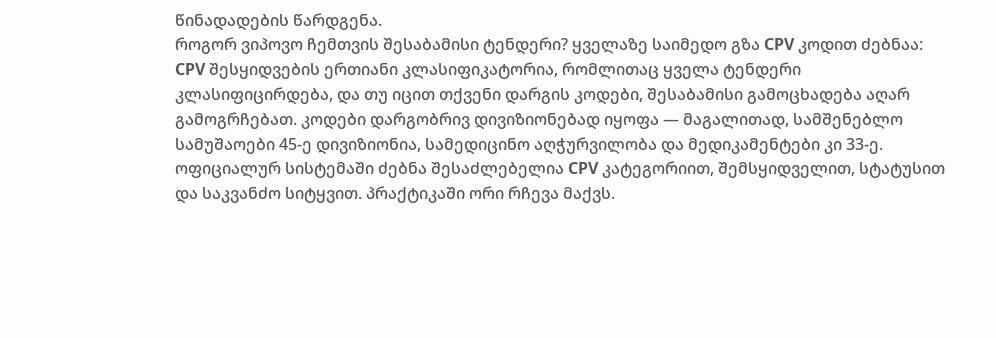წინადადების წარდგენა.
როგორ ვიპოვო ჩემთვის შესაბამისი ტენდერი? ყველაზე საიმედო გზა CPV კოდით ძებნაა: CPV შესყიდვების ერთიანი კლასიფიკატორია, რომლითაც ყველა ტენდერი კლასიფიცირდება, და თუ იცით თქვენი დარგის კოდები, შესაბამისი გამოცხადება აღარ გამოგრჩებათ. კოდები დარგობრივ დივიზიონებად იყოფა — მაგალითად, სამშენებლო სამუშაოები 45-ე დივიზიონია, სამედიცინო აღჭურვილობა და მედიკამენტები კი 33-ე.
ოფიციალურ სისტემაში ძებნა შესაძლებელია CPV კატეგორიით, შემსყიდველით, სტატუსით და საკვანძო სიტყვით. პრაქტიკაში ორი რჩევა მაქვს.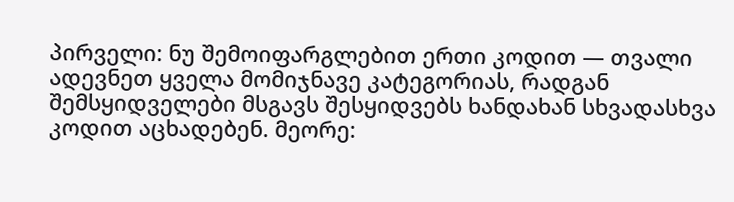პირველი: ნუ შემოიფარგლებით ერთი კოდით — თვალი ადევნეთ ყველა მომიჯნავე კატეგორიას, რადგან შემსყიდველები მსგავს შესყიდვებს ხანდახან სხვადასხვა კოდით აცხადებენ. მეორე: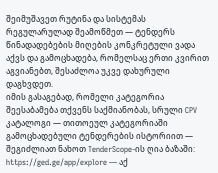შეიმუშავეთ რუტინა და სისტემას რეგულარულად შეამოწმეთ — ტენდერს წინადადებების მიღების კონკრეტული ვადა აქვს და გამოცხადება, რომელსაც ერთი კვირით აგვიანებთ, შესაძლოა უკვე დახურული დაგხვდეთ.
იმის გასაგებად, რომელი კატეგორია შეესაბამება თქვენს საქმიანობას, სრული CPV კატალოგი — თითოეულ კატეგორიაში გამოცხადებული ტენდერების ისტორიით — შეგიძლიათ ნახოთ TenderScope-ის ღია ბაზაში: https://ged.ge/app/explore — აქ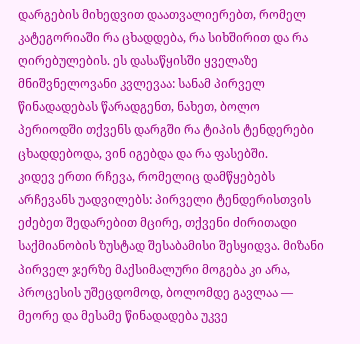დარგების მიხედვით დაათვალიერებთ, რომელ კატეგორიაში რა ცხადდება, რა სიხშირით და რა ღირებულების. ეს დასაწყისში ყველაზე მნიშვნელოვანი კვლევაა: სანამ პირველ წინადადებას წარადგენთ, ნახეთ, ბოლო პერიოდში თქვენს დარგში რა ტიპის ტენდერები ცხადდებოდა, ვინ იგებდა და რა ფასებში.
კიდევ ერთი რჩევა, რომელიც დამწყებებს არჩევანს უადვილებს: პირველი ტენდერისთვის ეძებეთ შედარებით მცირე, თქვენი ძირითადი საქმიანობის ზუსტად შესაბამისი შესყიდვა. მიზანი პირველ ჯერზე მაქსიმალური მოგება კი არა, პროცესის უშეცდომოდ, ბოლომდე გავლაა — მეორე და მესამე წინადადება უკვე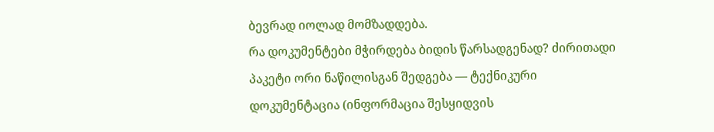ბევრად იოლად მომზადდება.
რა დოკუმენტები მჭირდება ბიდის წარსადგენად? ძირითადი პაკეტი ორი ნაწილისგან შედგება — ტექნიკური დოკუმენტაცია (ინფორმაცია შესყიდვის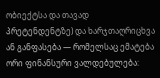ობიექტსა და თავად პრეტენდენტზე) და ხარჯთაღრიცხვა ან განფასება — რომელსაც ემატება ორი ფინანსური ვალდებულება: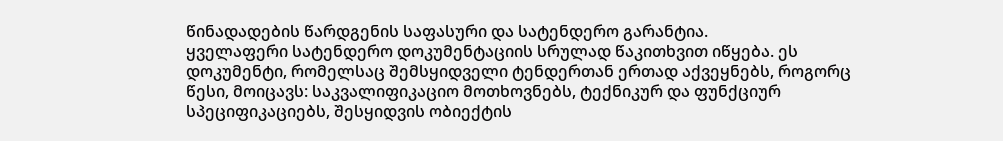წინადადების წარდგენის საფასური და სატენდერო გარანტია.
ყველაფერი სატენდერო დოკუმენტაციის სრულად წაკითხვით იწყება. ეს დოკუმენტი, რომელსაც შემსყიდველი ტენდერთან ერთად აქვეყნებს, როგორც წესი, მოიცავს: საკვალიფიკაციო მოთხოვნებს, ტექნიკურ და ფუნქციურ სპეციფიკაციებს, შესყიდვის ობიექტის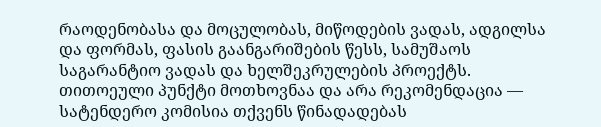რაოდენობასა და მოცულობას, მიწოდების ვადას, ადგილსა და ფორმას, ფასის გაანგარიშების წესს, სამუშაოს საგარანტიო ვადას და ხელშეკრულების პროექტს. თითოეული პუნქტი მოთხოვნაა და არა რეკომენდაცია — სატენდერო კომისია თქვენს წინადადებას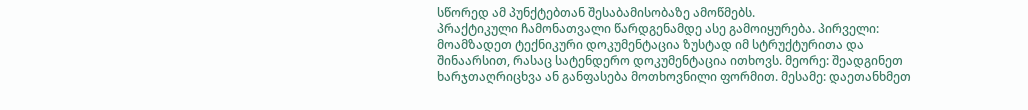სწორედ ამ პუნქტებთან შესაბამისობაზე ამოწმებს.
პრაქტიკული ჩამონათვალი წარდგენამდე ასე გამოიყურება. პირველი: მოამზადეთ ტექნიკური დოკუმენტაცია ზუსტად იმ სტრუქტურითა და შინაარსით, რასაც სატენდერო დოკუმენტაცია ითხოვს. მეორე: შეადგინეთ ხარჯთაღრიცხვა ან განფასება მოთხოვნილი ფორმით. მესამე: დაეთანხმეთ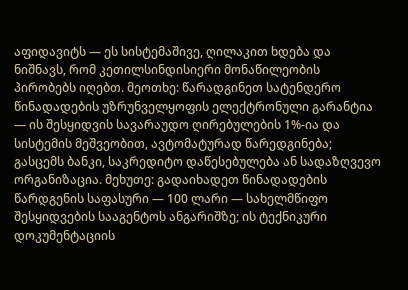აფიდავიტს — ეს სისტემაშივე, ღილაკით ხდება და ნიშნავს, რომ კეთილსინდისიერი მონაწილეობის პირობებს იღებთ. მეოთხე: წარადგინეთ სატენდერო წინადადების უზრუნველყოფის ელექტრონული გარანტია — ის შესყიდვის სავარაუდო ღირებულების 1%-ია და სისტემის მეშვეობით, ავტომატურად წარედგინება; გასცემს ბანკი, საკრედიტო დაწესებულება ან სადაზღვევო ორგანიზაცია. მეხუთე: გადაიხადეთ წინადადების წარდგენის საფასური — 100 ლარი — სახელმწიფო შესყიდვების სააგენტოს ანგარიშზე; ის ტექნიკური დოკუმენტაციის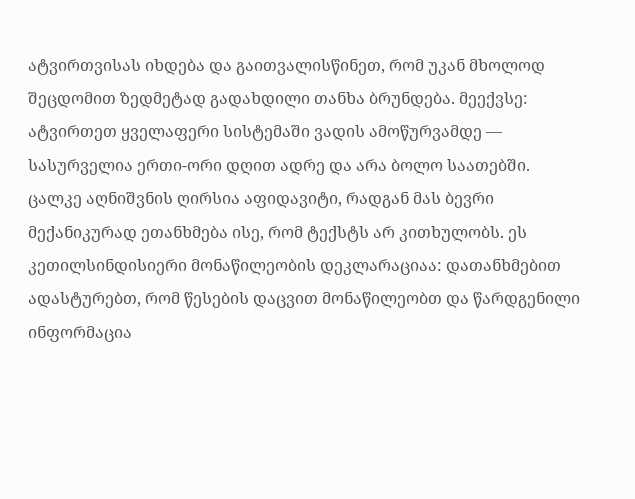ატვირთვისას იხდება და გაითვალისწინეთ, რომ უკან მხოლოდ შეცდომით ზედმეტად გადახდილი თანხა ბრუნდება. მეექვსე: ატვირთეთ ყველაფერი სისტემაში ვადის ამოწურვამდე — სასურველია ერთი-ორი დღით ადრე და არა ბოლო საათებში.
ცალკე აღნიშვნის ღირსია აფიდავიტი, რადგან მას ბევრი მექანიკურად ეთანხმება ისე, რომ ტექსტს არ კითხულობს. ეს კეთილსინდისიერი მონაწილეობის დეკლარაციაა: დათანხმებით ადასტურებთ, რომ წესების დაცვით მონაწილეობთ და წარდგენილი ინფორმაცია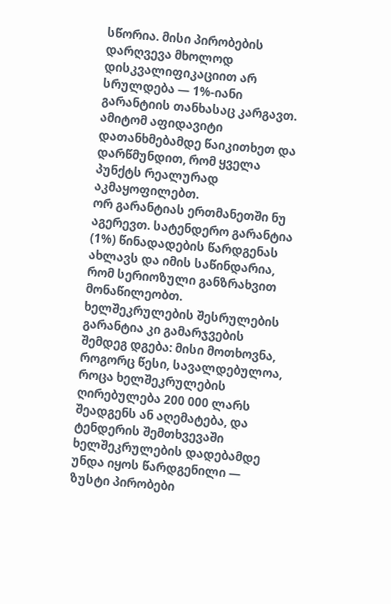სწორია. მისი პირობების დარღვევა მხოლოდ დისკვალიფიკაციით არ სრულდება — 1%-იანი გარანტიის თანხასაც კარგავთ. ამიტომ აფიდავიტი დათანხმებამდე წაიკითხეთ და დარწმუნდით, რომ ყველა პუნქტს რეალურად აკმაყოფილებთ.
ორ გარანტიას ერთმანეთში ნუ აგერევთ. სატენდერო გარანტია (1%) წინადადების წარდგენას ახლავს და იმის საწინდარია, რომ სერიოზული განზრახვით მონაწილეობთ. ხელშეკრულების შესრულების გარანტია კი გამარჯვების შემდეგ დგება: მისი მოთხოვნა, როგორც წესი, სავალდებულოა, როცა ხელშეკრულების ღირებულება 200 000 ლარს შეადგენს ან აღემატება, და ტენდერის შემთხვევაში ხელშეკრულების დადებამდე უნდა იყოს წარდგენილი — ზუსტი პირობები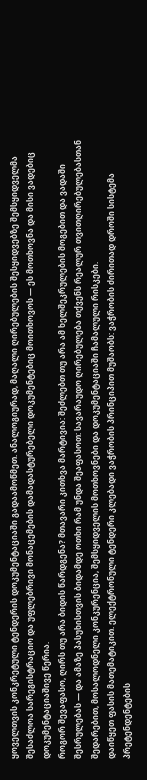ყოველთვის კონკრეტული ტენდერის დოკუმენტაციაში გადაამოწმეთ. ანალოგიურად, მაღალი ღირებულების შესყიდვებზე შემსყიდველმა შესაძლოა სარეგისტრაციო და უფლებრივი მონაცემების დამადასტურებელი დოკუმენტებიც მოითხოვოს — ეს მოთხოვნა და მისი ვადებიც დოკუმენტაციაშივე წერია.
როგორ შევაფასო, ღირს თუ არა ბიდის წარდგენა? მთავარი კითხვა მარტივია: შეძლებთ თუ არა ამ ხელშეკრულების მოგებით და ვადაში შესრულებას — და ამაზე პასუხისთვის ბიდამდე ოთხი რამ უნდა შეაფასოთ: სავარაუდო ღირებულება თქვენს რეალურ თვითღირებულებასთან შედარებით, მოსალოდნელი კონკურენცია, შემსყიდველის მოთხოვნები და დოკუმენტაციაში ჩამალული რისკები.
დაიწყეთ ფასის მათემატიკით. ელექტრონული ტენდერი კლებადი ვაჭრობის პრინციპით მუშაობს: ვაჭრობის ძირითად დროში სისტემა პრეტენდენტების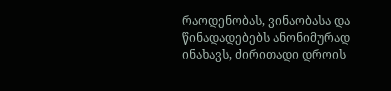რაოდენობას, ვინაობასა და წინადადებებს ანონიმურად ინახავს, ძირითადი დროის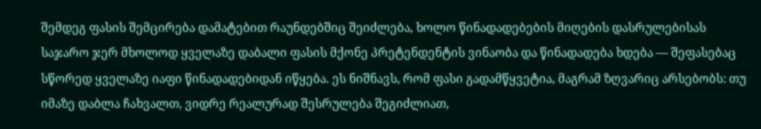შემდეგ ფასის შემცირება დამატებით რაუნდებშიც შეიძლება, ხოლო წინადადებების მიღების დასრულებისას საჯარო ჯერ მხოლოდ ყველაზე დაბალი ფასის მქონე პრეტენდენტის ვინაობა და წინადადება ხდება — შეფასებაც სწორედ ყველაზე იაფი წინადადებიდან იწყება. ეს ნიშნავს, რომ ფასი გადამწყვეტია, მაგრამ ზღვარიც არსებობს: თუ იმაზე დაბლა ჩახვალთ, ვიდრე რეალურად შესრულება შეგიძლიათ,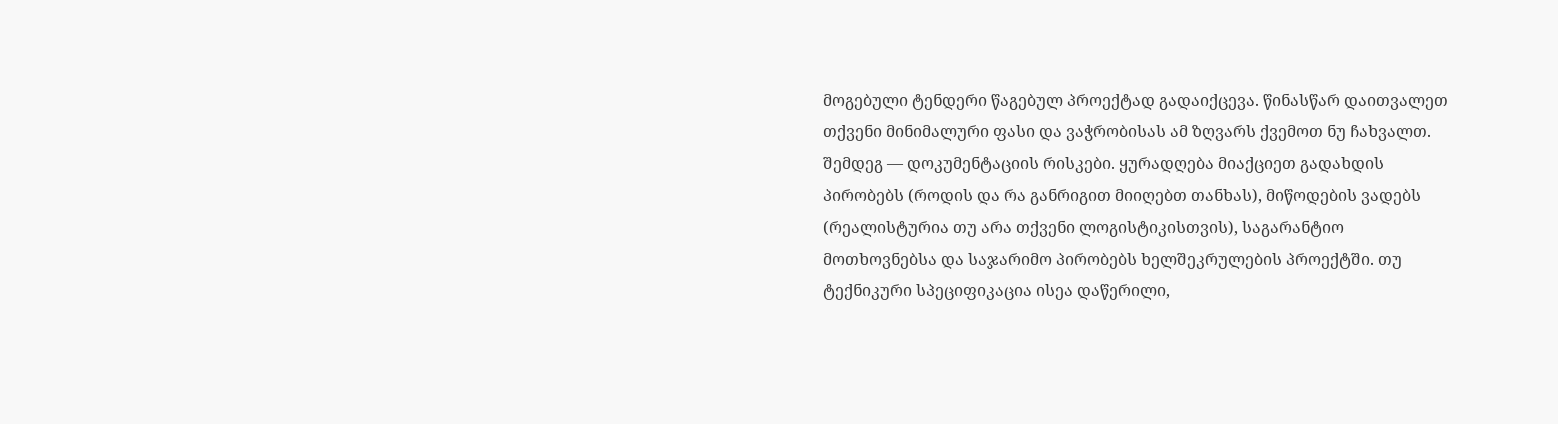მოგებული ტენდერი წაგებულ პროექტად გადაიქცევა. წინასწარ დაითვალეთ თქვენი მინიმალური ფასი და ვაჭრობისას ამ ზღვარს ქვემოთ ნუ ჩახვალთ.
შემდეგ — დოკუმენტაციის რისკები. ყურადღება მიაქციეთ გადახდის პირობებს (როდის და რა განრიგით მიიღებთ თანხას), მიწოდების ვადებს (რეალისტურია თუ არა თქვენი ლოგისტიკისთვის), საგარანტიო მოთხოვნებსა და საჯარიმო პირობებს ხელშეკრულების პროექტში. თუ ტექნიკური სპეციფიკაცია ისეა დაწერილი,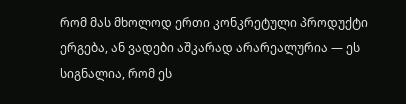რომ მას მხოლოდ ერთი კონკრეტული პროდუქტი ერგება, ან ვადები აშკარად არარეალურია — ეს სიგნალია, რომ ეს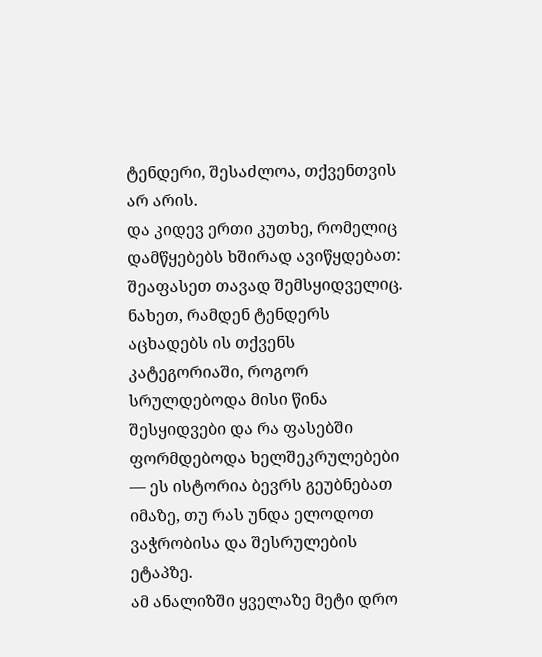ტენდერი, შესაძლოა, თქვენთვის არ არის.
და კიდევ ერთი კუთხე, რომელიც დამწყებებს ხშირად ავიწყდებათ: შეაფასეთ თავად შემსყიდველიც. ნახეთ, რამდენ ტენდერს აცხადებს ის თქვენს კატეგორიაში, როგორ სრულდებოდა მისი წინა შესყიდვები და რა ფასებში ფორმდებოდა ხელშეკრულებები — ეს ისტორია ბევრს გეუბნებათ იმაზე, თუ რას უნდა ელოდოთ ვაჭრობისა და შესრულების ეტაპზე.
ამ ანალიზში ყველაზე მეტი დრო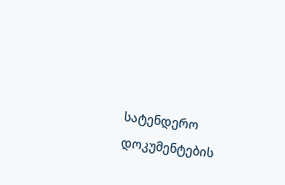სატენდერო დოკუმენტების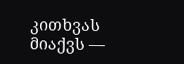კითხვას მიაქვს —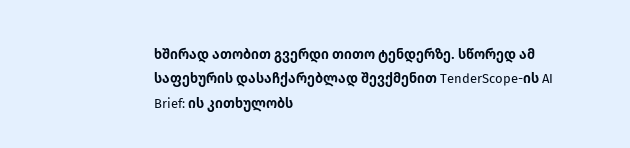ხშირად ათობით გვერდი თითო ტენდერზე. სწორედ ამ საფეხურის დასაჩქარებლად შევქმენით TenderScope-ის AI Brief: ის კითხულობს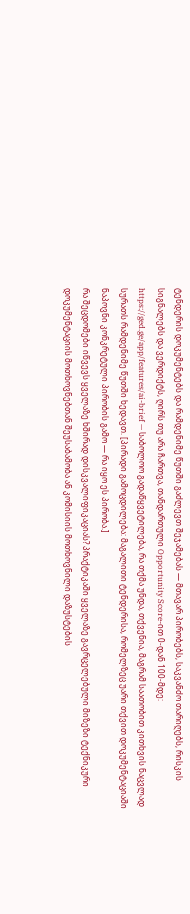ტენდერის დოკუმენტებს და რამდენიმე წუთში გაძლევთ შეჯამებას — მთავარ პირობებს, საკვანძო თარიღებს, რისკის სიგნალებს და ვერდიქტს, ღირს თუ არა ჩართვა, თანდართული Opportunity Score-ით 0-დან 100-მდე: https://ged.ge/app/features/ai-brief — საბოლოო გადაწყვეტილება, რა თქმა უნდა, თქვენია, მაგრამ საათობით კითხვის ნაცვლად სურათს რამდენიმე წუთში ხედავთ. [პირადი გამოცდილება: მაგალითი ტენდერისა, რომელზეც უარი თქვით დოკუმენტაციაში ნაპოვნი კონკრეტული პირობის გამო — რა იყო ეს პირობა.]
რა შეცდომები იწვევს ყველაზე ხშირად დისკვალიფიკაციას? პრაქტიკაში ყველაზე გავრცელებული მიზეზი ტექნიკური დოკუმენტაციის მოთხოვნებთან შეუსაბამობა ან კომისიის მოთხოვნილი დაზუსტების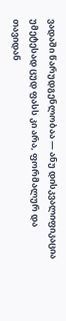ვადაში წარუდგენლობაა — ანუ დისკვალიფიკაცია უმეტესად ცუდ ფასს კი არა, ფორმალურ და თავიდან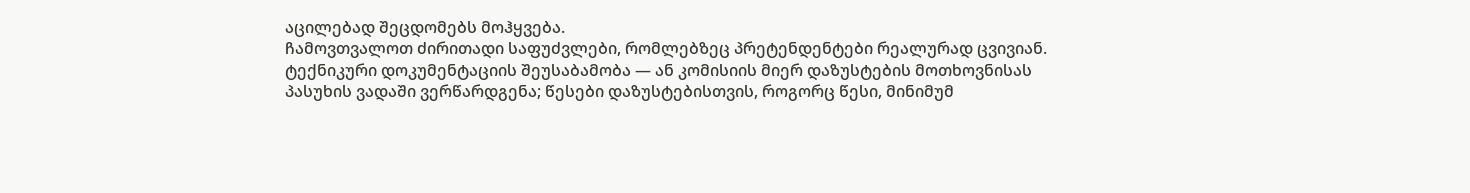აცილებად შეცდომებს მოჰყვება.
ჩამოვთვალოთ ძირითადი საფუძვლები, რომლებზეც პრეტენდენტები რეალურად ცვივიან. ტექნიკური დოკუმენტაციის შეუსაბამობა — ან კომისიის მიერ დაზუსტების მოთხოვნისას პასუხის ვადაში ვერწარდგენა; წესები დაზუსტებისთვის, როგორც წესი, მინიმუმ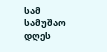სამ სამუშაო დღეს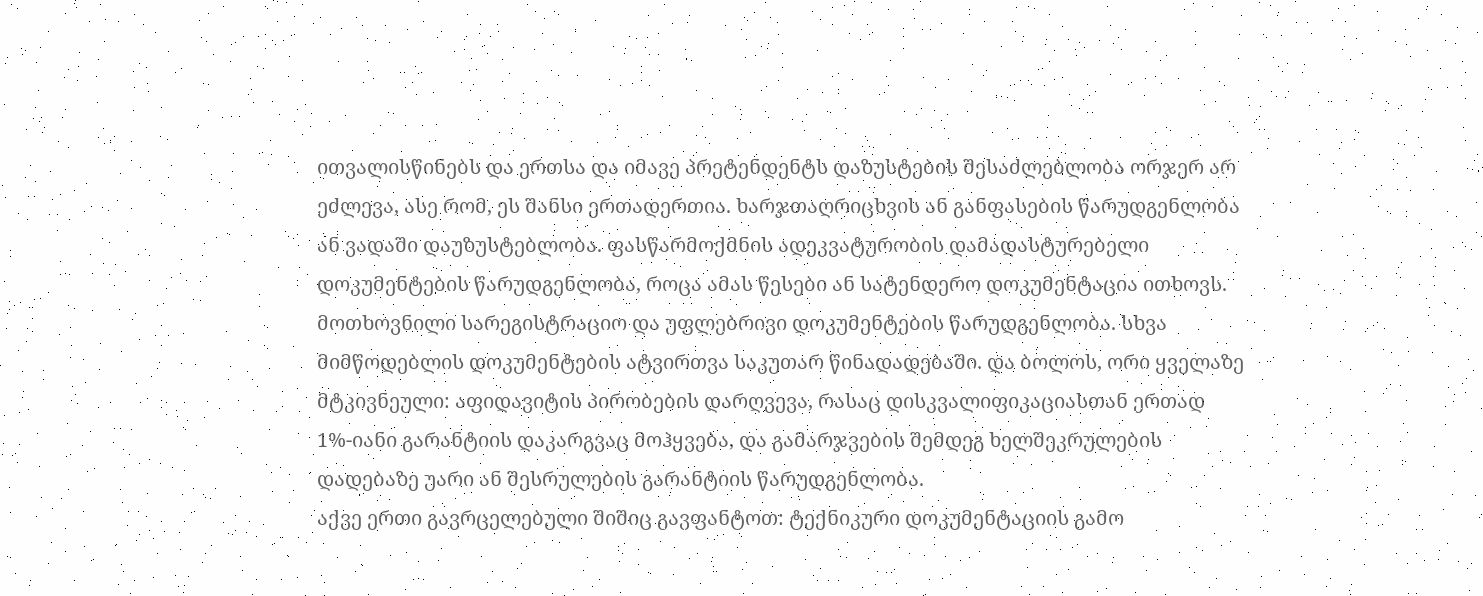ითვალისწინებს და ერთსა და იმავე პრეტენდენტს დაზუსტების შესაძლებლობა ორჯერ არ ეძლევა, ასე რომ, ეს შანსი ერთადერთია. ხარჯთაღრიცხვის ან განფასების წარუდგენლობა ან ვადაში დაუზუსტებლობა. ფასწარმოქმნის ადეკვატურობის დამადასტურებელი დოკუმენტების წარუდგენლობა, როცა ამას წესები ან სატენდერო დოკუმენტაცია ითხოვს. მოთხოვნილი სარეგისტრაციო და უფლებრივი დოკუმენტების წარუდგენლობა. სხვა მიმწოდებლის დოკუმენტების ატვირთვა საკუთარ წინადადებაში. და ბოლოს, ორი ყველაზე მტკივნეული: აფიდავიტის პირობების დარღვევა, რასაც დისკვალიფიკაციასთან ერთად 1%-იანი გარანტიის დაკარგვაც მოჰყვება, და გამარჯვების შემდეგ ხელშეკრულების დადებაზე უარი ან შესრულების გარანტიის წარუდგენლობა.
აქვე ერთი გავრცელებული შიშიც გავფანტოთ: ტექნიკური დოკუმენტაციის გამო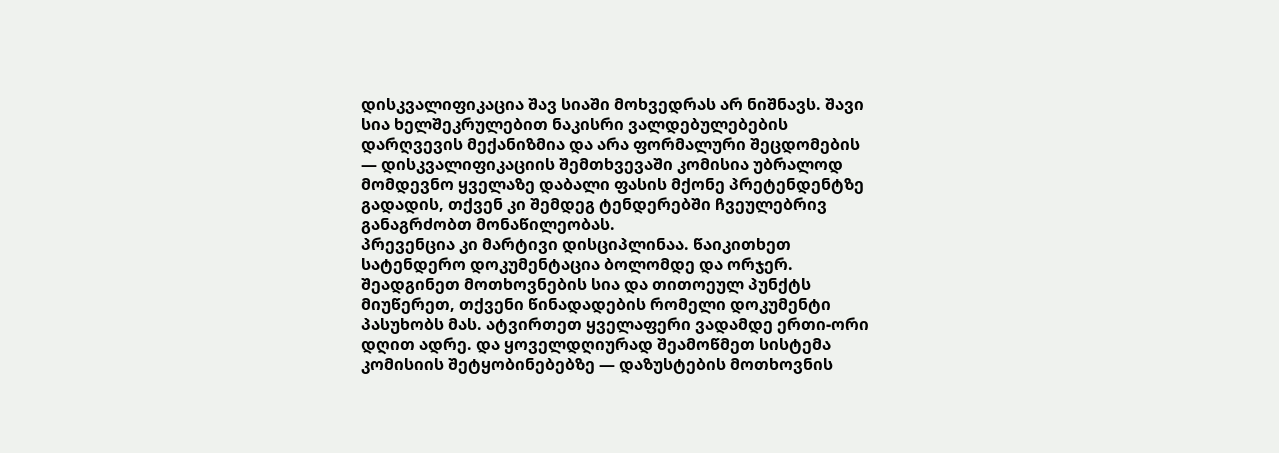დისკვალიფიკაცია შავ სიაში მოხვედრას არ ნიშნავს. შავი სია ხელშეკრულებით ნაკისრი ვალდებულებების დარღვევის მექანიზმია და არა ფორმალური შეცდომების — დისკვალიფიკაციის შემთხვევაში კომისია უბრალოდ მომდევნო ყველაზე დაბალი ფასის მქონე პრეტენდენტზე გადადის, თქვენ კი შემდეგ ტენდერებში ჩვეულებრივ განაგრძობთ მონაწილეობას.
პრევენცია კი მარტივი დისციპლინაა. წაიკითხეთ სატენდერო დოკუმენტაცია ბოლომდე და ორჯერ. შეადგინეთ მოთხოვნების სია და თითოეულ პუნქტს მიუწერეთ, თქვენი წინადადების რომელი დოკუმენტი პასუხობს მას. ატვირთეთ ყველაფერი ვადამდე ერთი-ორი დღით ადრე. და ყოველდღიურად შეამოწმეთ სისტემა კომისიის შეტყობინებებზე — დაზუსტების მოთხოვნის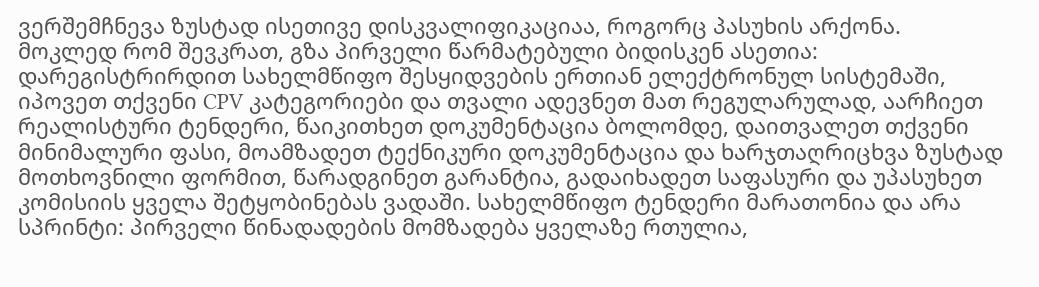ვერშემჩნევა ზუსტად ისეთივე დისკვალიფიკაციაა, როგორც პასუხის არქონა.
მოკლედ რომ შევკრათ, გზა პირველი წარმატებული ბიდისკენ ასეთია: დარეგისტრირდით სახელმწიფო შესყიდვების ერთიან ელექტრონულ სისტემაში, იპოვეთ თქვენი CPV კატეგორიები და თვალი ადევნეთ მათ რეგულარულად, აარჩიეთ რეალისტური ტენდერი, წაიკითხეთ დოკუმენტაცია ბოლომდე, დაითვალეთ თქვენი მინიმალური ფასი, მოამზადეთ ტექნიკური დოკუმენტაცია და ხარჯთაღრიცხვა ზუსტად მოთხოვნილი ფორმით, წარადგინეთ გარანტია, გადაიხადეთ საფასური და უპასუხეთ კომისიის ყველა შეტყობინებას ვადაში. სახელმწიფო ტენდერი მარათონია და არა სპრინტი: პირველი წინადადების მომზადება ყველაზე რთულია,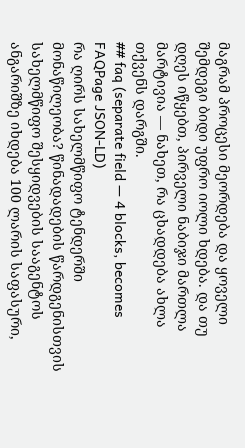მაგრამ პროცესი მეორდება და ყოველი შემდეგი ბიდი უფრო იოლი ხდება. და თუ დღეს იწყებთ, პირველი ნაბიჯი მართლა მარტივია — ნახეთ, რა ცხადდება ახლა თქვენს დარგში.
## faq (separate field — 4 blocks, becomes FAQPage JSON-LD)
რა ღირს სახელმწიფო ტენდერში მონაწილეობა? წინადადების წარდგენისთვის სახელმწიფო შესყიდვების სააგენტოს ანგარიშზე იხდება 100 ლარის საფასური,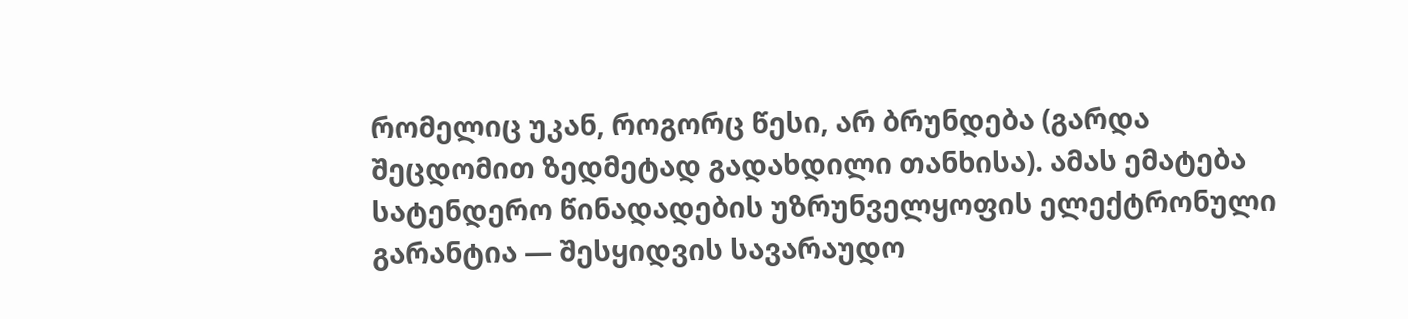რომელიც უკან, როგორც წესი, არ ბრუნდება (გარდა შეცდომით ზედმეტად გადახდილი თანხისა). ამას ემატება სატენდერო წინადადების უზრუნველყოფის ელექტრონული გარანტია — შესყიდვის სავარაუდო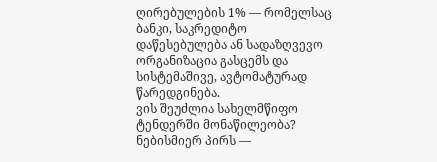ღირებულების 1% — რომელსაც ბანკი, საკრედიტო დაწესებულება ან სადაზღვევო ორგანიზაცია გასცემს და სისტემაშივე, ავტომატურად წარედგინება.
ვის შეუძლია სახელმწიფო ტენდერში მონაწილეობა? ნებისმიერ პირს —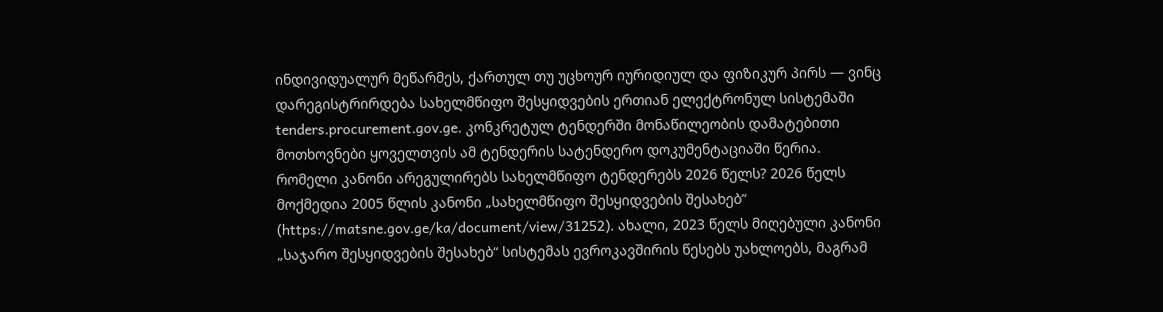ინდივიდუალურ მეწარმეს, ქართულ თუ უცხოურ იურიდიულ და ფიზიკურ პირს — ვინც დარეგისტრირდება სახელმწიფო შესყიდვების ერთიან ელექტრონულ სისტემაში tenders.procurement.gov.ge. კონკრეტულ ტენდერში მონაწილეობის დამატებითი მოთხოვნები ყოველთვის ამ ტენდერის სატენდერო დოკუმენტაციაში წერია.
რომელი კანონი არეგულირებს სახელმწიფო ტენდერებს 2026 წელს? 2026 წელს მოქმედია 2005 წლის კანონი „სახელმწიფო შესყიდვების შესახებ“ (https://matsne.gov.ge/ka/document/view/31252). ახალი, 2023 წელს მიღებული კანონი „საჯარო შესყიდვების შესახებ“ სისტემას ევროკავშირის წესებს უახლოებს, მაგრამ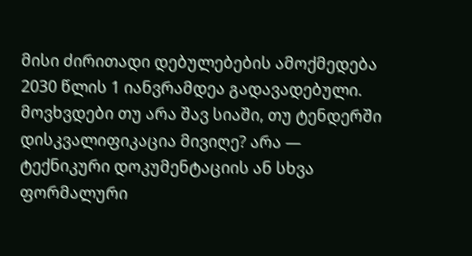მისი ძირითადი დებულებების ამოქმედება 2030 წლის 1 იანვრამდეა გადავადებული.
მოვხვდები თუ არა შავ სიაში, თუ ტენდერში დისკვალიფიკაცია მივიღე? არა — ტექნიკური დოკუმენტაციის ან სხვა ფორმალური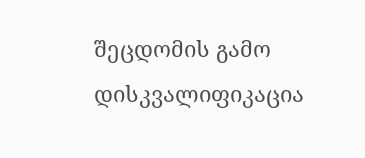შეცდომის გამო დისკვალიფიკაცია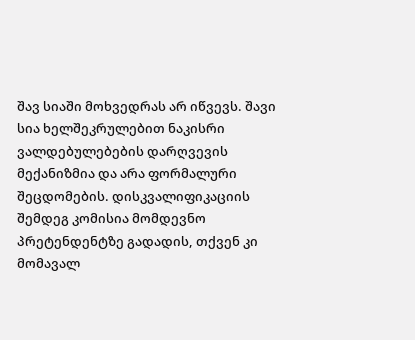შავ სიაში მოხვედრას არ იწვევს. შავი სია ხელშეკრულებით ნაკისრი ვალდებულებების დარღვევის მექანიზმია და არა ფორმალური შეცდომების. დისკვალიფიკაციის შემდეგ კომისია მომდევნო პრეტენდენტზე გადადის, თქვენ კი მომავალ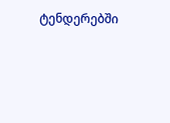ტენდერებში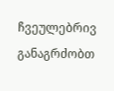ჩვეულებრივ განაგრძობთ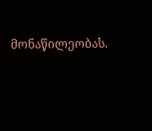მონაწილეობას.